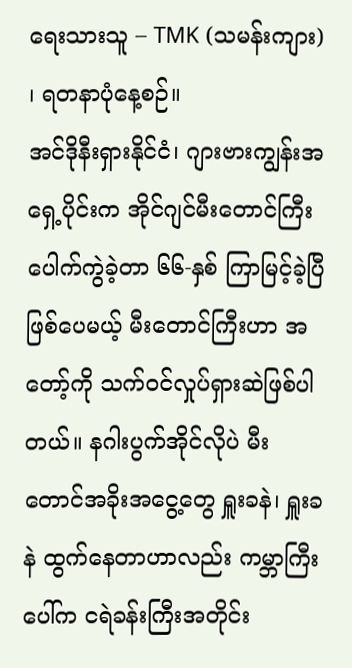ရေးသားသူ – TMK (သမန်းကျား) ၊ ရတနာပုံနေ့စဉ်။
အင်ဒိုနီးရှားနိုင်ငံ၊ ဂျားဗားကျွန်းအရှေ့ပိုင်းက အိုင်ဂျင်မီးတောင်ကြီး ပေါက်ကွဲခဲ့တာ ၆၆-နှစ် ကြာမြင့်ခဲ့ပြီ ဖြစ်ပေမယ့် မီးတောင်ကြီးဟာ အတော့်ကို သက်ဝင်လှုပ်ရှားဆဲဖြစ်ပါတယ်။ နဂါးပွက်အိုင်လိုပဲ မီးတောင်အခိုးအငွေ့တွေ ရှူးခနဲ၊ ရှူးခနဲ ထွက်နေတာဟာလည်း ကမ္ဘာကြီးပေါ်က ငရဲခန်းကြီးအတိုင်း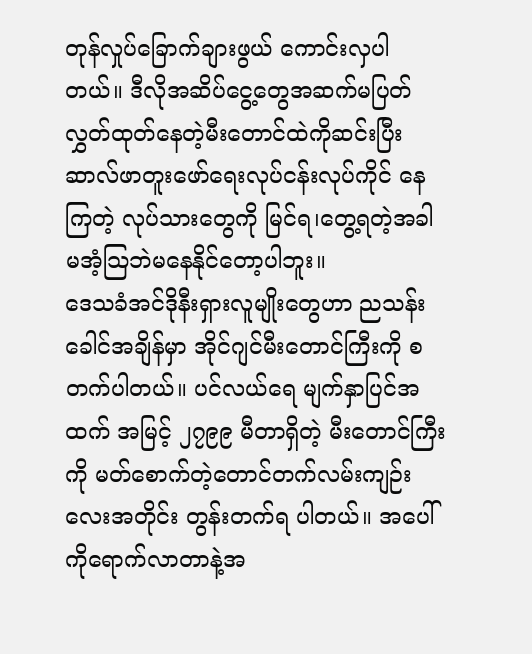တုန်လှုပ်ခြောက်ချားဖွယ် ကောင်းလှပါတယ်။ ဒီလိုအဆိပ်ငွေ့တွေအဆက်မပြတ်လွှတ်ထုတ်နေတဲ့မီးတောင်ထဲကိုဆင်းပြီး ဆာလ်ဖာတူးဖော်ရေးလုပ်ငန်းလုပ်ကိုင် နေကြတဲ့ လုပ်သားတွေကို မြင်ရ၊တွေ့ရတဲ့အခါ မအံ့သြဘဲမနေနိုင်တော့ပါဘူး။
ဒေသခံအင်ဒိုနီးရှားလူမျိုးတွေဟာ ညသန်းခေါင်အချိန်မှာ အိုင်ဂျင်မီးတောင်ကြီးကို စတက်ပါတယ်။ ပင်လယ်ရေ မျက်နှာပြင်အထက် အမြင့် ၂၇၉၉ မီတာရှိတဲ့ မီးတောင်ကြီးကို မတ်စောက်တဲ့တောင်တက်လမ်းကျဉ်းလေးအတိုင်း တွန်းတက်ရ ပါတယ်။ အပေါ်ကိုရောက်လာတာနဲ့အ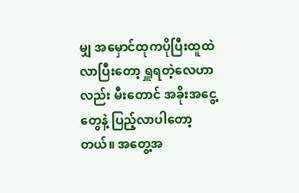မျှ အမှောင်ထုကပိုပြီးထူထဲလာပြီးတော့ ရှူရတဲ့လေဟာလည်း မီးတောင် အခိုးအငွေ့တွေနဲ့ ပြည့်လာပါတော့တယ်။ အတွေ့အ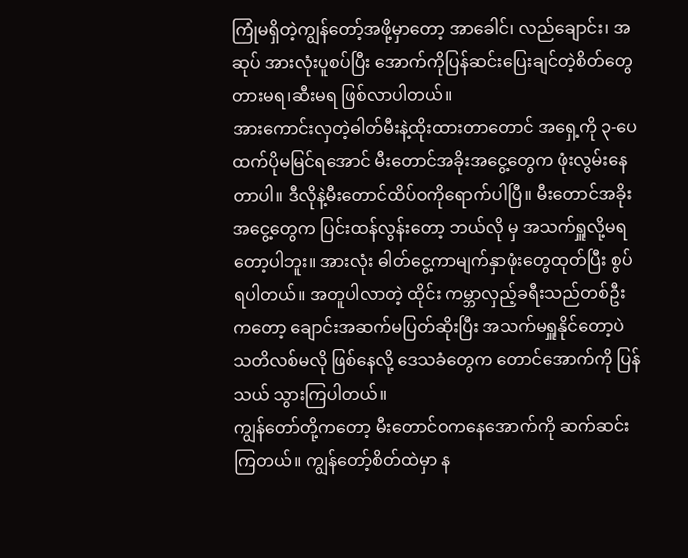ကြုံမရှိတဲ့ကျွန်တော့်အဖို့မှာတော့ အာခေါင်၊ လည်ချောင်း၊ အဆုပ် အားလုံးပူစပ်ပြီး အောက်ကိုပြန်ဆင်းပြေးချင်တဲ့စိတ်တွေ တားမရ၊ဆီးမရ ဖြစ်လာပါတယ်။
အားကောင်းလှတဲ့ဓါတ်မီးနဲ့ထိုးထားတာတောင် အရှေ့ကို ၃-ပေထက်ပိုမမြင်ရအောင် မီးတောင်အခိုးအငွေ့တွေက ဖုံးလွမ်းနေတာပါ။ ဒီလိုနဲ့မီးတောင်ထိပ်ဝကိုရောက်ပါပြီ။ မီးတောင်အခိုးအငွေ့တွေက ပြင်းထန်လွန်းတော့ ဘယ်လို မှ အသက်ရှူလို့မရတော့ပါဘူး။ အားလုံး ဓါတ်ငွေ့ကာမျက်နှာဖုံးတွေထုတ်ပြီး စွပ်ရပါတယ်။ အတူပါလာတဲ့ ထိုင်း ကမ္ဘာလှည့်ခရီးသည်တစ်ဦးကတော့ ချောင်းအဆက်မပြတ်ဆိုးပြီး အသက်မရှူနိုင်တော့ပဲ သတိလစ်မလို ဖြစ်နေလို့ ဒေသခံတွေက တောင်အောက်ကို ပြန်သယ် သွားကြပါတယ်။
ကျွန်တော်တို့ကတော့ မီးတောင်ဝကနေအောက်ကို ဆက်ဆင်းကြတယ်။ ကျွန်တော့်စိတ်ထဲမှာ န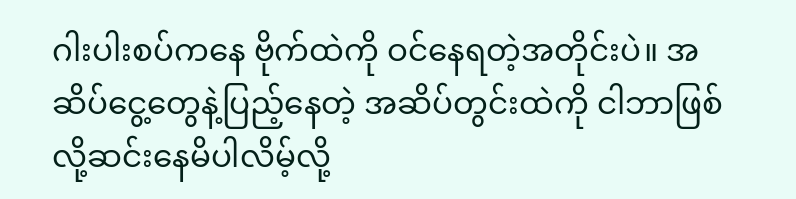ဂါးပါးစပ်ကနေ ဗိုက်ထဲကို ဝင်နေရတဲ့အတိုင်းပဲ။ အဆိပ်ငွေ့တွေနဲ့ပြည့်နေတဲ့ အဆိပ်တွင်းထဲကို ငါဘာဖြစ်လို့ဆင်းနေမိပါလိမ့်လို့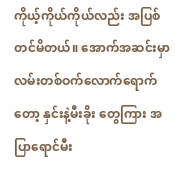ကိုယ့်ကိုယ်ကိုယ်လည်း အပြစ်တင်မိတယ်။ အောက်အဆင်းမှာ လမ်းတစ်ဝက်လောက်ရောက်တော့ နှင်းနဲ့မီးခိုး တွေကြား အပြာရောင်မီး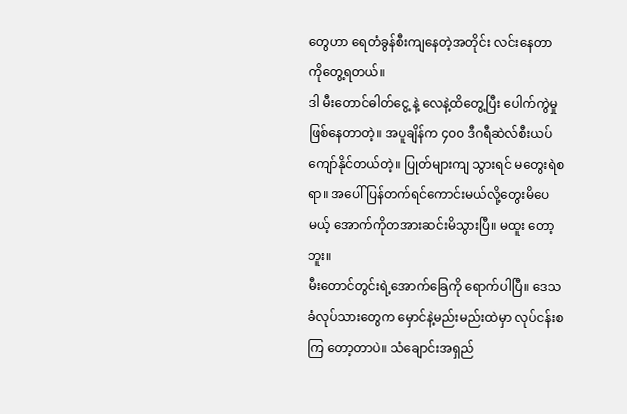တွေဟာ ရေတံခွန်စီးကျနေတဲ့အတိုင်း လင်းနေတာကိုတွေ့ရတယ်။
ဒါ မီးတောင်ဓါတ်ငွေ့ နဲ့ လေနဲ့ထိတွေ့ပြီး ပေါက်ကွဲမှုဖြစ်နေတာတဲ့။ အပူချိန်က ၄၀၀ ဒီဂရီဆဲလ်စီးယပ်ကျော်နိုင်တယ်တဲ့။ ပြုတ်များကျ သွားရင် မတွေးရဲစရာ။ အပေါ်ပြန်တက်ရင်ကောင်းမယ်လို့တွေးမိပေမယ့် အောက်ကိုတအားဆင်းမိသွားပြီ။ မထူး တော့ဘူး။
မီးတောင်တွင်းရဲ့အောက်ခြေကို ရောက်ပါပြီ။ ဒေသခံလုပ်သားတွေက မှောင်နဲ့မည်းမည်းထဲမှာ လုပ်ငန်းစကြ တော့တာပဲ။ သံချောင်းအရှည်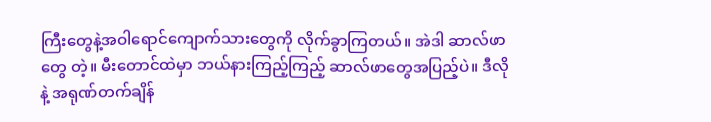ကြီးတွေနဲ့အဝါရောင်ကျောက်သားတွေကို လိုက်ခွာကြတယ်။ အဲဒါ ဆာလ်ဖာတွေ တဲ့။ မီးတောင်ထဲမှာ ဘယ်နားကြည့်ကြည့် ဆာလ်ဖာတွေအပြည့်ပဲ။ ဒီလိုနဲ့ အရုဏ်တက်ချိန်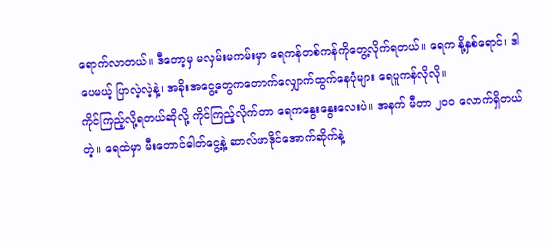ရောက်လာတယ်။ ဒီတော့မှ မလှမ်းမကမ်းမှာ ရေကန်တစ်ကန်ကိုတွေ့လိုက်ရတယ်။ ရေက နို့နှစ်ရောင်၊ ဒါပေမယ့် ပြာလဲ့လဲ့နဲ့၊ အခိုးအငွေ့တွေကတောက်လျှောက်ထွက်နေပုံများ ရေပူကန်လိုလို။
ကိုင်ကြည့်လို့ရတယ်ဆိုလို့ ကိုင်ကြည့်လိုက်တာ ရေကနွေးနွေးလေးပဲ။ အနက် မီတာ ၂၀၀ လောက်ရှိတယ်တဲ့။ ရေထဲမှာ မီးတောင်ဓါတ်ငွေ့နဲ့ ဆာလ်ဖာဒိုင်အောက်ဆိုက်နဲ့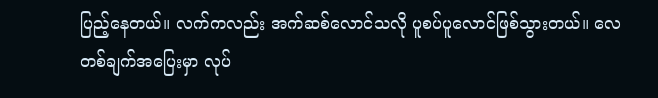ပြည့်နေတယ်။ လက်ကလည်း အက်ဆစ်လောင်သလို ပူစပ်ပူလောင်ဖြစ်သွားတယ်။ လေတစ်ချက်အပြေးမှာ လုပ်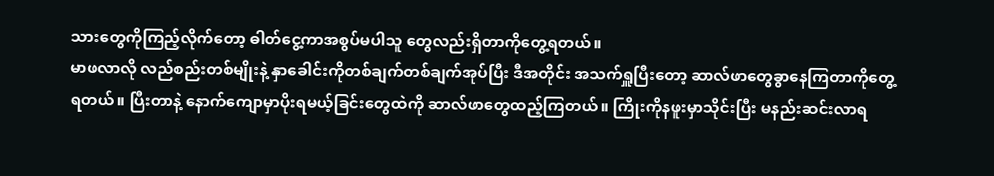သားတွေကိုကြည့်လိုက်တော့ ဓါတ်ငွေ့ကာအစွပ်မပါသူ တွေလည်းရှိတာကိုတွေ့ရတယ်။
မာဖလာလို လည်စည်းတစ်မျိုးနဲ့ နှာခေါင်းကိုတစ်ချက်တစ်ချက်အုပ်ပြီး ဒီအတိုင်း အသက်ရှူပြီးတော့ ဆာလ်ဖာတွေခွာနေကြတာကိုတွေ့ရတယ်။ ပြီးတာနဲ့ နောက်ကျောမှာပိုးရမယ့်ခြင်းတွေထဲကို ဆာလ်ဖာတွေထည့်ကြတယ်။ ကြိုးကိုနဖူးမှာသိုင်းပြီး မနည်းဆင်းလာရ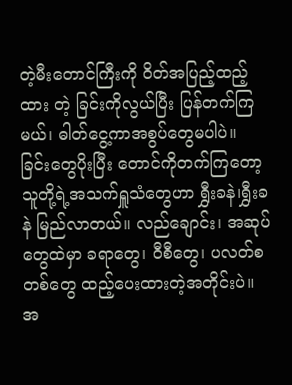တဲ့မီးတောင်ကြီးကို ဝိတ်အပြည့်ထည့်ထား တဲ့ ခြင်းကိုလွယ်ပြီး ပြန်တက်ကြမယ်၊ ဓါတ်ငွေ့ကာအစွပ်တွေမပါပဲ။
ခြင်းတွေပိုးပြီး တောင်ကိုတက်ကြတော့ သူတို့ရဲ့အသက်ရှူသံတွေဟာ ရွှီးခနဲ၊ရွှီးခနဲ မြည်လာတယ်။ လည်ချောင်း၊ အဆုပ် တွေထဲမှာ ခရာတွေ၊ ဝီစီတွေ၊ ပလတ်စတစ်တွေ ထည့်ပေးထားတဲ့အတိုင်းပဲ။ အ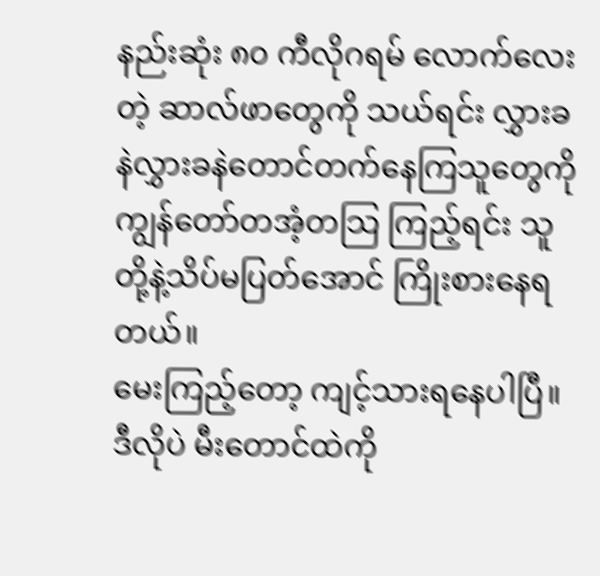နည်းဆုံး ၈၀ ကီလိုဂရမ် လောက်လေးတဲ့ ဆာလ်ဖာတွေကို သယ်ရင်း လွှားခနဲလွှားခနဲတောင်တက်နေကြသူတွေကို ကျွန်တော်တအံ့တသြ ကြည့်ရင်း သူတို့နဲ့သိပ်မပြတ်အောင် ကြိုးစားနေရတယ်။
မေးကြည့်တော့ ကျင့်သားရနေပါပြီ။ ဒီလိုပဲ မီးတောင်ထဲကို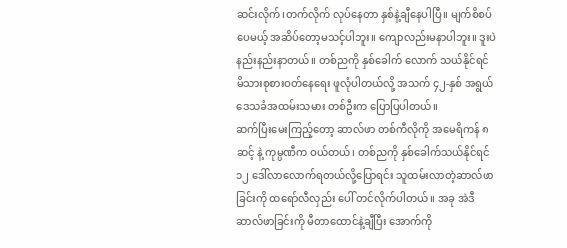ဆင်းလိုက်၊တက်လိုက် လုပ်နေတာ နှစ်နဲ့ချီနေပါပြီ။ မျက်စိစပ်ပေမယ့် အဆိပ်တော့မသင့်ပါဘူး။ ကျောလည်းမနာပါဘူး။ ဒူးပဲနည်းနည်းနာတယ်။ တစ်ညကို နှစ်ခေါက် လောက် သယ်နိုင်ရင် မိသားစုစားဝတ်နေရေး ဖူလုံပါတယ်လို့ အသက် ၄၂-နှစ် အရွယ် ဒေသခံအထမ်းသမား တစ်ဦးက ပြောပြပါတယ်။
ဆက်ပြီးမေးကြည့်တော့ ဆာလ်ဖာ တစ်ကီလိုကို အမေရိကန် ၈ ဆင့် နဲ့ ကုမ္ပဏီက ဝယ်တယ်၊ တစ်ညကို နှစ်ခေါက်သယ်နိုင်ရင် ၁၂ ဒေါ်လာလောက်ရတယ်လို့ပြောရင်း သူထမ်းလာတဲ့ဆာလ်ဖာခြင်းကို ထရော်လီလှည်း ပေါ် တင်လိုက်ပါတယ်။ အခု အဲဒီဆာလ်ဖာခြင်းကို မီတာထောင်နဲ့ချီပြီး အောက်ကို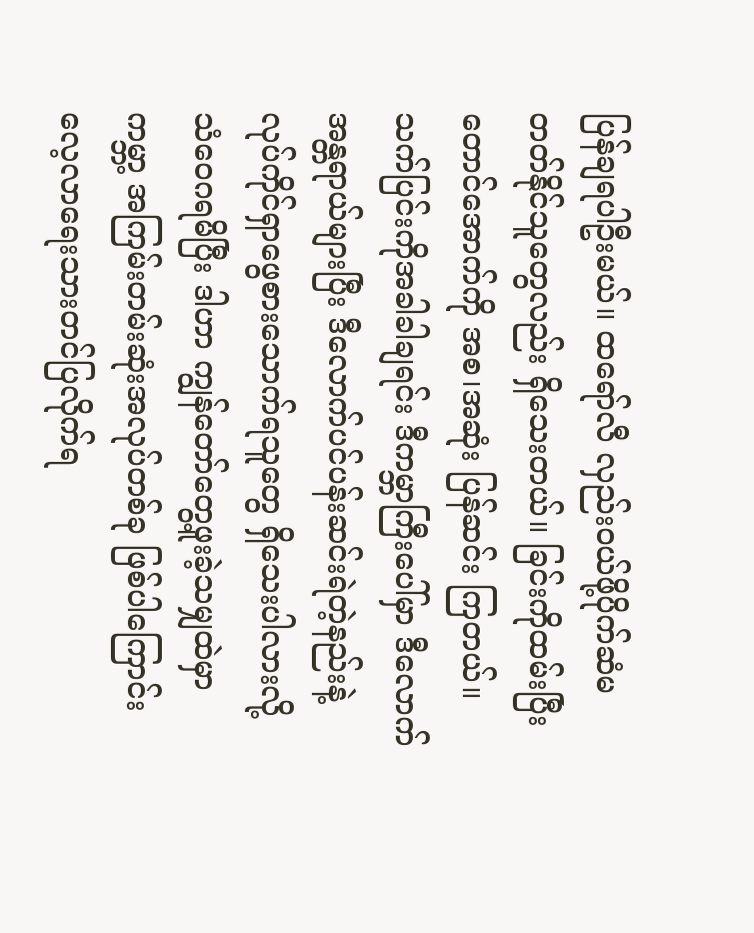ပြန်ချရပါဦးမယ်။ ထရော်လီ လှည်းဝယ်ဖို့ပိုက်ဆံမတတ်နိုင်သူတွေလည်း ရှိသေးတယ်။ ခြင်းကိုထမ်းပြီး တောင်အောက်ကို အစ၊အဆုံး ပြန်ဆင်း ကြတယ်။
သက်ပြင်းကိုအခါခါချရင်း ဒီကမ္ဘာကြီးပေါ်မှာ ဒီလောက်အန္တရာယ်များပြီး ဒီလောက်ပင်ပန်းဆင်းရဲတဲ့နည်းနဲ့ လုပ်ကိုင်ရှာဖွေစားသောက်ရသူတွေ ရှိသေးပါလားလို့ သံဝေဂရမိပြီး ဒါဟာ ကျွန်တော်တွေ့ဖူးခဲ့သမျှထဲမှာ ကမ္ဘာ့ အကြမ်းတမ်းဆုံးအလုပ်တစ်ခု ဖြစ်ပါကြောင်း လေ့လာရေးသားတင်ပြလိုက်ရ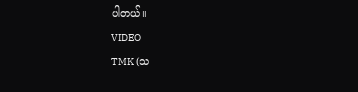ပါတယ်။
VIDEO
TMK (သ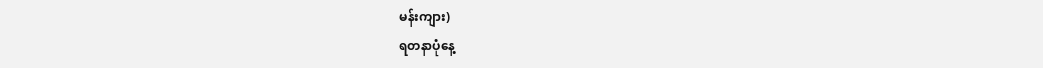မန်းကျား)
ရတနာပုံနေ့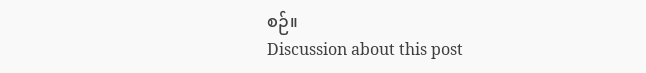စဉ်။
Discussion about this post